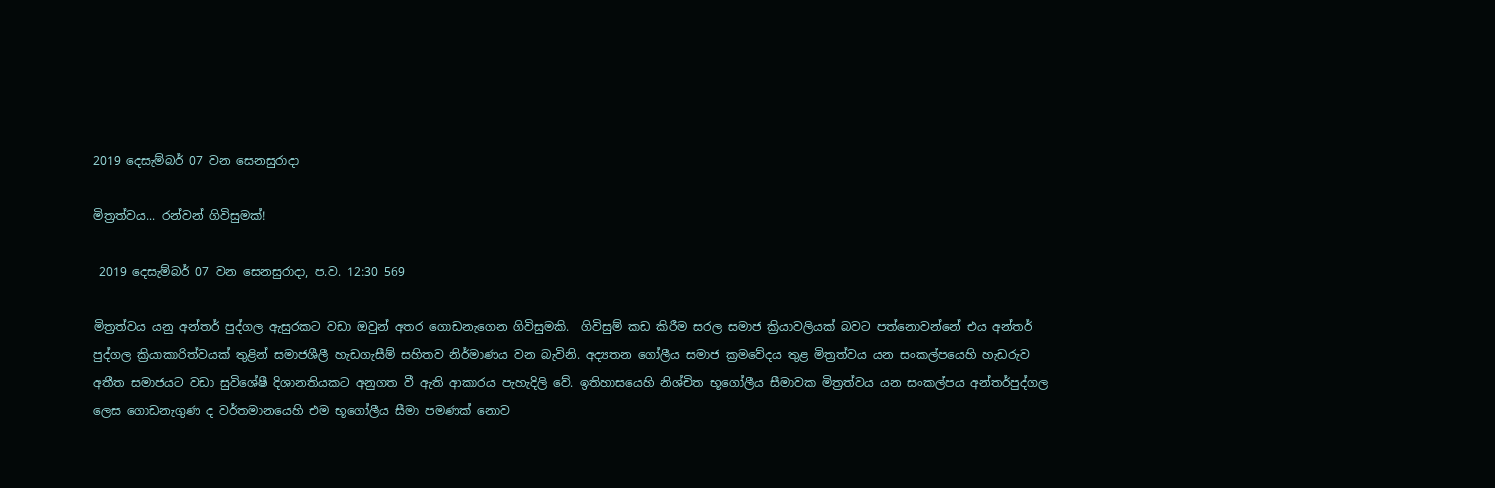2019 දෙසැම්බර් 07 වන සෙනසුරාදා

මිත්‍රත්වය... රන්වන් ගිවිසුමක්!

 2019 දෙසැම්බර් 07 වන සෙනසුරාදා, ප.ව. 12:30 569

මිත්‍රත්වය යනු අන්තර් පුද්ගල ඇසුරකට වඩා ඔවුන් අතර ගොඩනැගෙන ගිවිසුමකි.  ගිවිසුම් කඩ කිරීම සරල සමාජ ක්‍රියාවලියක් බවට පත්නොවන්නේ එය අන්තර් පුද්ගල ක්‍රියාකාරිත්වයක් තුළින් සමාජශීලී හැඩගැසීම් සහිතව නිර්මාණය වන බැවිනි. අද්‍යතන ගෝලීය සමාජ ක්‍රමවේදය තුළ මිත්‍රත්වය යන සංකල්පයෙහි හැඩරුව අතීත සමාජයට වඩා සුවිශේෂී දිශානතියකට අනුගත වී ඇති ආකාරය පැහැදිලි වේ. ඉතිහාසයෙහි නිශ්චිත භූගෝලීය සීමාවක මිත්‍රත්වය යන සංකල්පය අන්තර්පුද්ගල ලෙස ගොඩනැගුණ ද වර්තමානයෙහි එම භූගෝලීය සීමා පමණක් නොව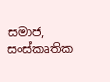සමාජ, සංස්කෘතික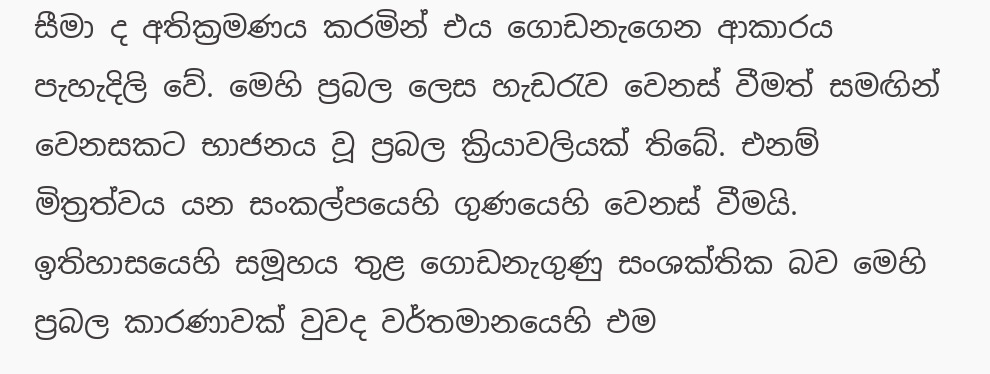සීමා ද අතික්‍රමණය කරමින් එය ගොඩනැගෙන ආකාරය පැහැදිලි වේ. මෙහි ප්‍රබල ලෙස හැඩරැව වෙනස් වීමත් සමඟින් වෙනසකට භාජනය වූ ප්‍රබල ක්‍රියාවලියක් තිබේ. එනම් මිත්‍රත්වය යන සංකල්පයෙහි ගුණයෙහි වෙනස් වීමයි. ඉතිහාසයෙහි සමූහය තුළ ගොඩනැගුණු සංශක්තික බව මෙහි ප්‍රබල කාරණාවක් වුවද වර්තමානයෙහි එම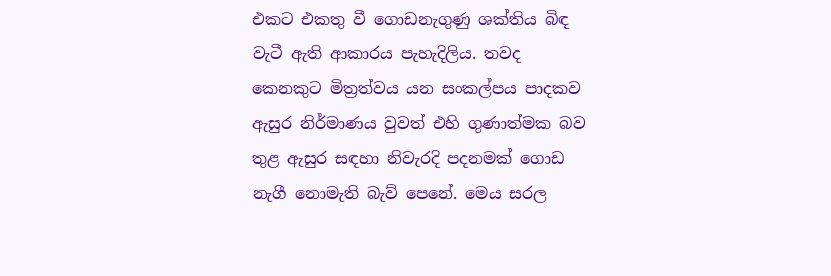එකට එකතු වී ගොඩනැගුණු ශක්තිය බිඳ වැටී ඇති ආකාරය පැහැදිලිය. තවද කෙනකුට මිත්‍රත්වය යන සංකල්පය පාදකව ඇසුර නිර්මාණය වුවත් එහි ගුණාත්මක බව තුළ ඇසුර සඳහා නිවැරදි පදනමක් ගොඩ නැගී නොමැති බැව් පෙනේ. මෙය සරල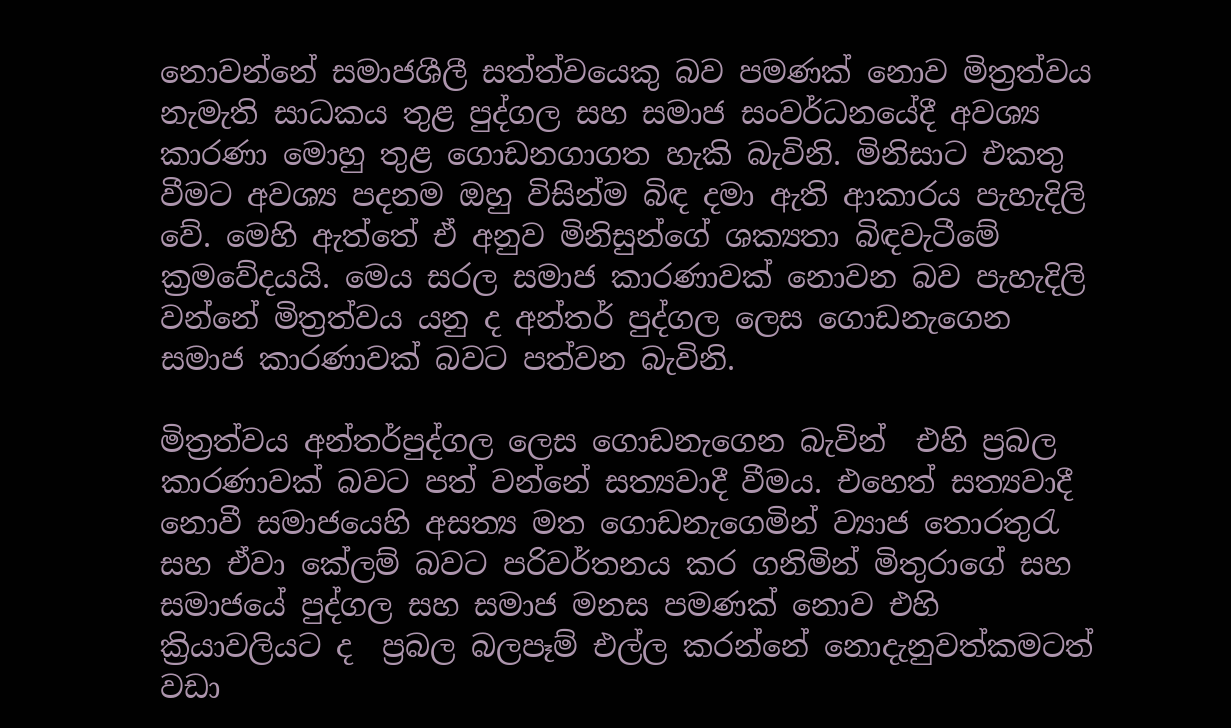නොවන්නේ සමාජශීලී සත්ත්වයෙකු බව පමණක් නොව මිත්‍රත්වය නැමැති සාධකය තුළ පුද්ගල සහ සමාජ සංවර්ධනයේදී අවශ්‍ය කාරණා මොහු තුළ ගොඩනගාගත හැකි බැවිනි. මිනිසාට එකතු වීමට අවශ්‍ය පදනම ඔහු විසින්ම බිඳ දමා ඇති ආකාරය පැහැදිලි වේ. මෙහි ඇත්තේ ඒ අනුව මිනිසුන්ගේ ශක්‍යතා බිඳවැටීමේ ක්‍රමවේදයයි. මෙය සරල සමාජ කාරණාවක් නොවන බව පැහැදිලි වන්නේ මිත්‍රත්වය යනු ද අන්තර් පුද්ගල ලෙස ගොඩනැගෙන සමාජ කාරණාවක් බවට පත්වන බැවිනි.

මිත්‍රත්වය අන්තර්පුද්ගල ලෙස ගොඩනැගෙන බැවින්  එහි ප්‍රබල කාරණාවක් බවට පත් වන්නේ සත්‍යවාදී වීමය. එහෙත් සත්‍යවාදී නොවී සමාජයෙහි අසත්‍ය මත ගොඩනැගෙමින් ව්‍යාජ තොරතුරැ  සහ ඒවා කේලම් බවට පරිවර්තනය කර ගනිමින් මිතුරාගේ සහ සමාජයේ පුද්ගල සහ සමාජ මනස පමණක් නොව එහි ක්‍රියාවලියට ද  ප්‍රබල බලපෑම් එල්ල කරන්නේ නොදැනුවත්කමටත් වඩා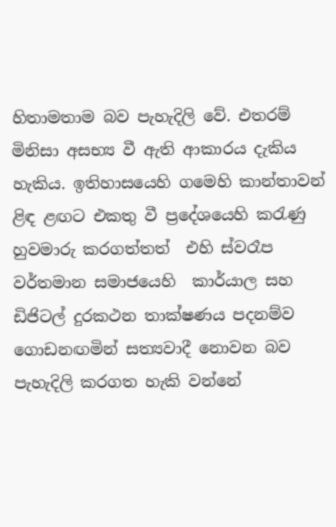හිතාමතාම බව පැහැදිලි වේ. එතරම් මිනිසා අසභ්‍ය වී ඇති ආකාරය දැකිය හැකිය. ඉතිහාසයෙහි ගමෙහි කාන්තාවන් ළිඳ ළඟට එකතු වී ප්‍රදේශයෙහි කරැණු හුවමාරු කරගත්තත්  එහි ස්වරෑප වර්තමාන සමාජයෙහි  කාර්යාල සහ ඩිජිටල් දුරකථන තාක්ෂණය පදනම්ව ගොඩනඟමින් සත්‍යවාදී නොවන බව පැහැදිලි කරගත හැකි වන්නේ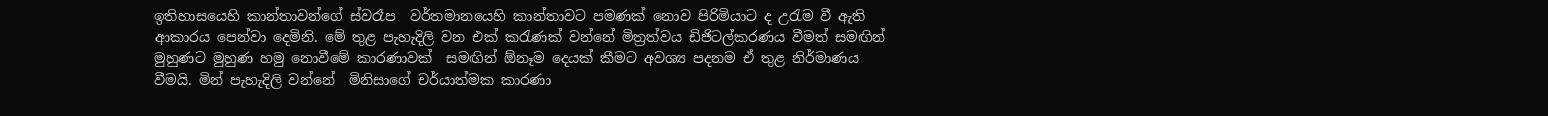ඉතිහාසයෙහි කාන්තාවන්ගේ ස්වරෑප  වර්තමානයෙහි කාන්තාවට පමණක් නොව පිරිමියාට ද උරැම වී ඇති ආකාරය පෙන්වා දෙමිනි. මේ තුළ පැහැදිලි වන එක් කරැණක් වන්නේ මිත්‍රත්වය ඩිජිටල්කරණය වීමත් සමඟින් මුහුණට මුහුණ හමු නොවීමේ කාරණාවක්  සමඟින් ඕනෑම දෙයක් කීමට අවශ්‍ය පදනම ඒ තුළ නිර්මාණය වීමයි. මින් පැහැදිලි වන්නේ  මිනිසාගේ චර්යාත්මක කාරණා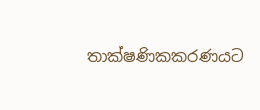තාක්ෂණිකකරණයට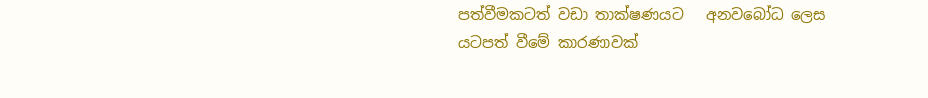පත්වීමකටත් වඩා තාක්ෂණයට   අනවබෝධ ලෙස යටපත් වීමේ කාරණාවක්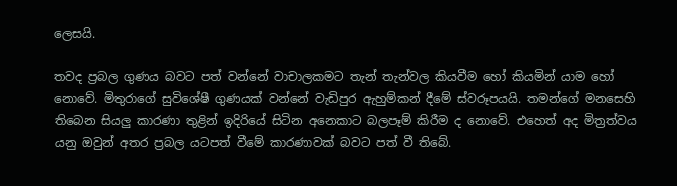ලෙසයි.

තවද ප්‍රබල ගුණය බවට පත් වන්නේ වාචාලකමට තැන් තැන්වල කියවීම හෝ කියමින් යාම හෝ නොවේ. මිතුරාගේ සුවිශේෂී ගුණයක් වන්නේ වැඩිපුර ඇහුම්කන් දීමේ ස්වරූපයයි. තමන්ගේ මනසෙහි තිබෙන සියලු කාරණා තුළින් ඉදිරියේ සිටින අනෙකාට බලපෑම් කිරීම ද නොවේ. එහෙත් අද මිත්‍රත්වය යනු ඔවුන් අතර ප්‍රබල යටපත් වීමේ කාරණාවක් බවට පත් වී තිබේ.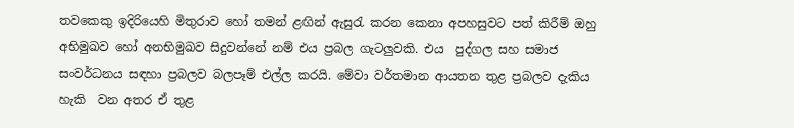තවකෙකු ඉදිරියෙහි මිතුරාව හෝ තමන් ළඟින් ඇසුරැ කරන කෙනා අපහසුවට පත් කිරීම් ඔහු අභිමුඛව හෝ අනභිමුඛව සිදුවන්නේ නම් එය ප්‍රබල ගැටලුවකි. එය  පුද්ගල සහ සමාජ  සංවර්ධනය සඳහා ප්‍රබලව බලපෑම් එල්ල කරයි. මේවා වර්තමාන ආයතන තුළ ප්‍රබලව දැකිය හැකි  වන අතර ඒ තුළ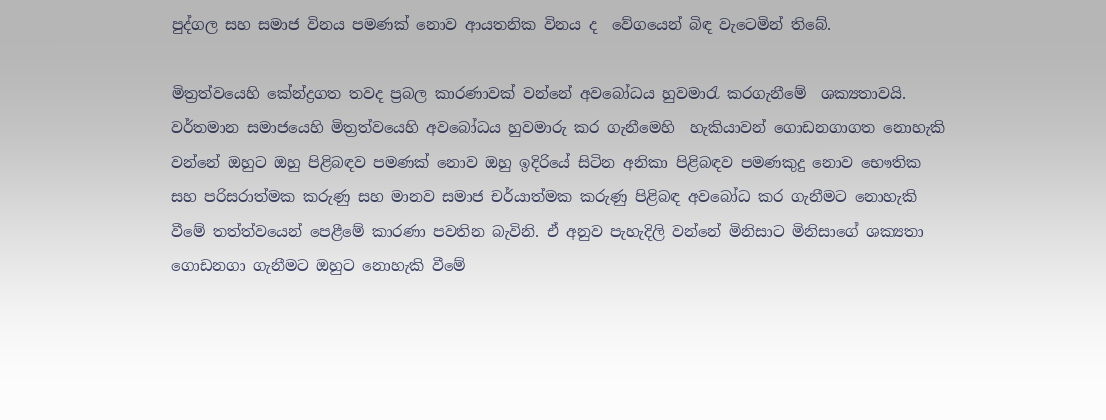පුද්ගල සහ සමාජ විනය පමණක් නොව ආයතනික විනය ද  වේගයෙන් බිඳ වැටෙමින් තිබේ.

මිත්‍රත්වයෙහි කේන්ද්‍රගත තවද ප්‍රබල කාරණාවක් වන්නේ අවබෝධය හුවමාරැ කරගැනීමේ  ශක්‍යතාවයි. වර්තමාන සමාජයෙහි මිත්‍රත්වයෙහි අවබෝධය හුවමාරු කර ගැනීමෙහි  හැකියාවන් ගොඩනගාගත නොහැකි වන්නේ ඔහුට ඔහු පිළිබඳව පමණක් නොව ඔහු ඉදිරියේ සිටින අනිකා පිළිබඳව පමණකුදු නොව භෞතික සහ පරිසරාත්මක කරුණු සහ මානව සමාජ චර්යාත්මක කරුණු පිළිබඳ අවබෝධ කර ගැනීමට නොහැකි වීමේ තත්ත්වයෙන් පෙළීමේ කාරණා පවතින බැවිනි. ඒ අනුව පැහැදිලි වන්නේ මිනිසාට මිනිසාගේ ශක්‍යතා ගොඩනගා ගැනීමට ඔහුට නොහැකි වීමේ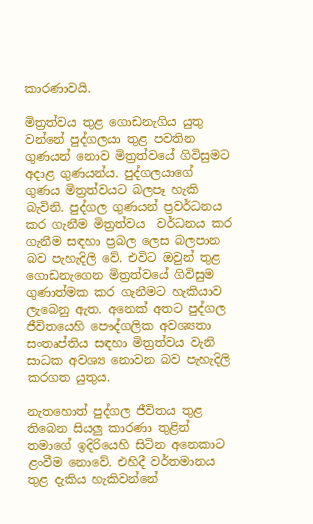කාරණාවයි.

මිත්‍රත්වය තුළ ගොඩනැගිය යුතු වන්නේ පුද්ගලයා තුළ පවතින ගුණයන් නොව මිත්‍රත්වයේ ගිවිසුමට අදාළ ගුණයන්ය. පුද්ගලයාගේ ගුණය මිත්‍රත්වයට බලපෑ හැකි බැවිනි. පුද්ගල ගුණයන් ප්‍රවර්ධනය කර ගැනීම මිත්‍රත්වය  වර්ධනය කර ගැනීම සඳහා ප්‍රබල ලෙස බලපාන බව පැහැදිලි වේ. එවිට ඔවුන් තුළ ගොඩනැගෙන මිත්‍රත්වයේ ගිවිසුම ගුණාත්මක කර ගැනීමට හැකියාව ලැබෙනු ඇත. අනෙක් අතට පුද්ගල ජීවිතයෙහි පෞද්ගලික අවශ්‍යතා සංතෘප්තිය සඳහා මිත්‍රත්වය වැනි සාධක අවශ්‍ය නොවන බව පැහැදිලි කරගත යුතුය.

නැතහොත් පුද්ගල ජීවිතය තුළ තිබෙන සියලු කාරණා තුළින් තමාගේ ඉදිරියෙහි සිටින අනෙකාට ළංවීම නොවේ. එහිදී වර්තමානය තුළ දැකිය හැකිවන්නේ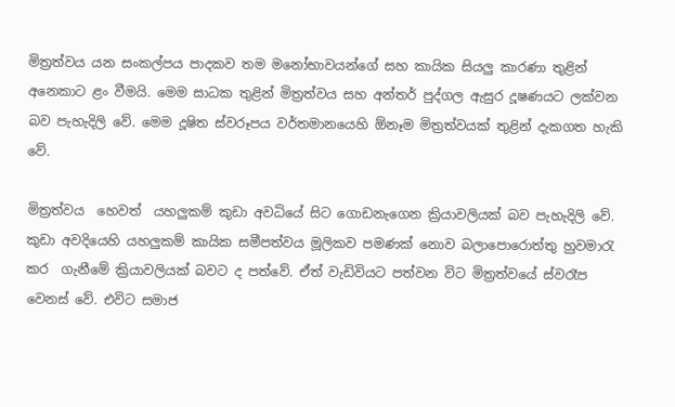මිත්‍රත්වය යන සංකල්පය පාදකව තම මනෝභාවයන්ගේ සහ කායික සියලු කාරණා තුළින් අනෙකාට ළං වීමයි. මෙම සාධක තුළින් මිත්‍රත්වය සහ අන්තර් පුද්ගල ඇසුර දූෂණයට ලක්වන බව පැහැදිලි වේ. මෙම දූෂිත ස්වරූපය වර්තමානයෙහි ඕනෑම මිත්‍රත්වයක් තුළින් දැකගත හැකි වේ.

මිත්‍රත්වය  හෙවත්  යහලුකම් කුඩා අවධියේ සිට ගොඩනැගෙන ක්‍රියාවලියක් බව පැහැදිලි වේ. කුඩා අවදියෙහි යහලුකම් කායික සමීපත්වය මූලිකව පමණක් නොව බලාපොරොත්තු හුවමාරැ කර  ගැනීමේ ක්‍රියාවලියක් බවට ද පත්වේ. ඒත් වැඩිවියට පත්වන විට මිත්‍රත්වයේ ස්වරෑප වෙනස් වේ. එවිට සමාජ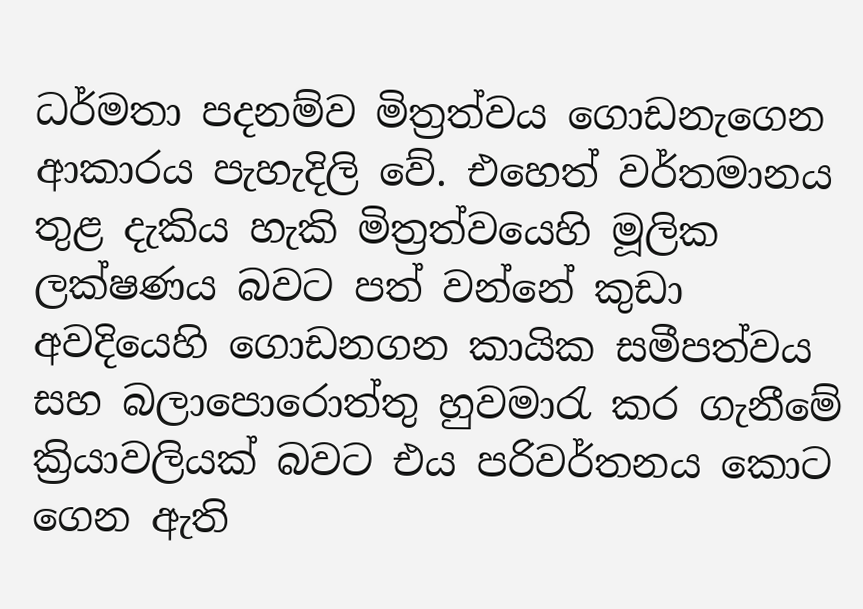ධර්මතා පදනම්ව මිත්‍රත්වය ගොඩනැගෙන ආකාරය පැහැදිලි වේ. එහෙත් වර්තමානය තුළ දැකිය හැකි මිත්‍රත්වයෙහි මූලික ලක්ෂණය බවට පත් වන්නේ කුඩා අවදියෙහි ගොඩනගන කායික සමීපත්වය සහ බලාපොරොත්තු හුවමාරැ කර ගැනීමේ ක්‍රියාවලියක් බවට එය පරිවර්තනය කොට ගෙන ඇති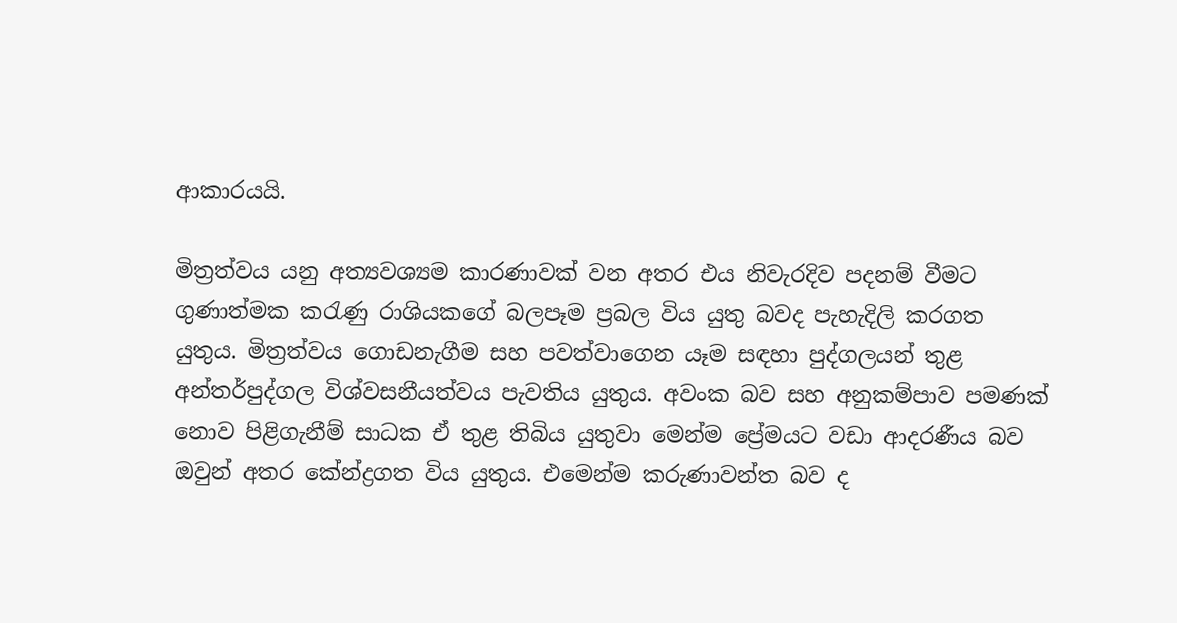ආකාරයයි.

මිත්‍රත්වය යනු අත්‍යවශ්‍යම කාරණාවක් වන අතර එය නිවැරදිව පදනම් වීමට ගුණාත්මක කරැණු රාශියකගේ බලපෑම ප්‍රබල විය යුතු බවද පැහැදිලි කරගත යුතුය. මිත්‍රත්වය ගොඩනැගීම සහ පවත්වාගෙන යෑම සඳහා පුද්ගලයන් තුළ අන්තර්පුද්ගල විශ්වසනීයත්වය පැවතිය යුතුය. අවංක බව සහ අනුකම්පාව පමණක් නොව පිළිගැනීම් සාධක ඒ තුළ තිබිය යුතුවා මෙන්ම ප්‍රේමයට වඩා ආදරණීය බව ඔවුන් අතර කේන්ද්‍රගත විය යුතුය. එමෙන්ම කරුණාවන්ත බව ද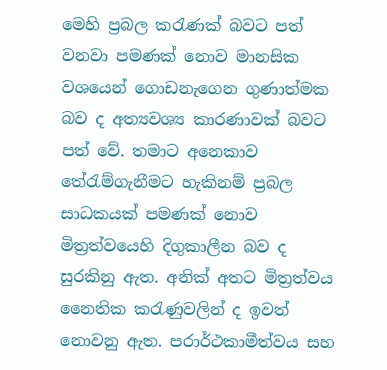මෙහි ප්‍රබල කරැණක් බවට පත් වනවා පමණක් නොව මානසික වශයෙන් ගොඩනැගෙන ගුණාත්මක බව ද අත්‍යවශ්‍ය කාරණාවක් බවට පත් වේ. තමාට අනෙකාව තේරැම්ගැනීමට හැකිනම් ප්‍රබල සාධකයක් පමණක් නොව මිත්‍රත්වයෙහි දිගුකාලීන බව ද සුරකිනු ඇත. අනික් අතට මිත්‍රත්වය නෛතික කරැණුවලින් ද ඉවත් නොවනු ඇත. පරාර්ථකාමීත්වය සහ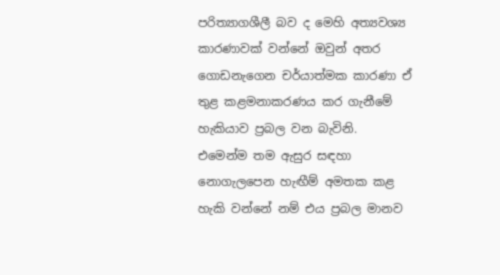පරිත්‍යාගශීලී බව ද මෙහි අත්‍යවශ්‍ය කාරණාවක් වන්නේ ඔවුන් අතර ගොඩනැගෙන චර්යාත්මක කාරණා ඒ තුළ කළමනාකරණය කර ගැනීමේ හැකියාව ප්‍රබල වන බැවිනි.
එමෙන්ම තම ඇසුර සඳහා නොගැලපෙන හැඟීම් අමතක කළ හැකි වන්නේ නම් එය ප්‍රබල මානව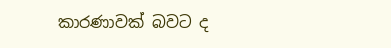කාරණාවක් බවට ද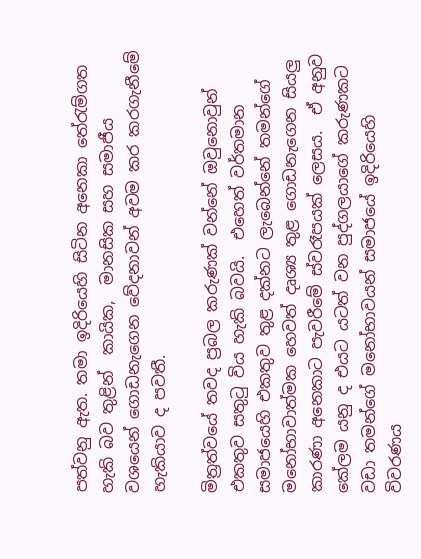පත්වනු ඇත. තමා ඉදිරියෙහි සිටින අනෙකා තේරැම්ගත  හැකි බව තුළින්  කායික,  මානසික සහ සමාජීය වශයෙන් ගොඩනැගෙන වේදනාවන් අවම කර කරගැනීමේ හැකියාව ද පවතී.

මිත්‍රත්වයේ තවද ප්‍රබල කරුණක් වන්නේ ඔවුනොවුන් එකතුව සතුටු විය හැකි බවයි.  එහෙත් වර්තමාන සමාජයෙහි එකතුව තුළ දක්නට ලැබෙන්නේ තමන්ගේ මනෝභාවාත්මක හෙවත් දෘශ්‍ය තුළ ගොඩනැගෙන සියලු කාරණා අනෙකාට පැවරීමේ ස්වරෑපයක් ලෙසය.  ඒ අනුව කේලම යනු ද එයට යටත් වන පුද්ගලයාගේ කරුණකට වඩා තමන්ගේ මනෝභාවයන් සමාජයේ ඉදිරියෙහි විවරණය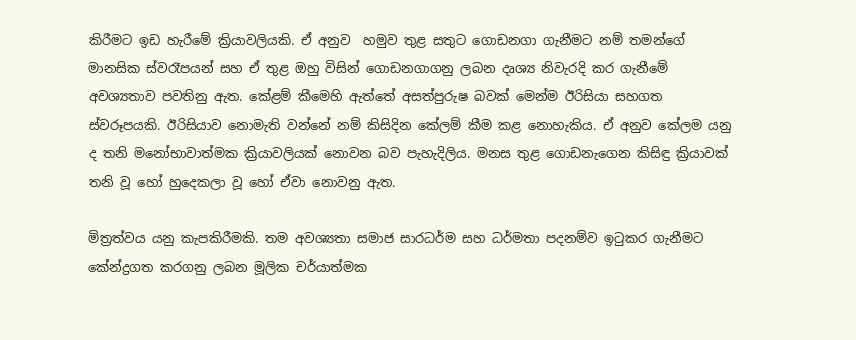කිරීමට ඉඩ හැරීමේ ක්‍රියාවලියකි. ඒ අනුව  හමුව තුළ සතුට ගොඩනගා ගැනීමට නම් තමන්ගේ මානසික ස්වරෑපයන් සහ ඒ තුළ ඔහු විසින් ගොඩනගාගනු ලබන දෘශ්‍ය නිවැරදි කර ගැනීමේ අවශ්‍යතාව පවතිනු ඇත. කේළම් කීමෙහි ඇත්තේ අසත්පුරුෂ බවක් මෙන්ම ඊරිසියා සහගත ස්වරූපයකි. ඊරිසියාව නොමැති වන්නේ නම් කිසිදින කේලම් කීම කළ නොහැකිය. ඒ අනුව කේලම යනු ද තනි මනෝභාවාත්මක ක්‍රියාවලියක් නොවන බව පැහැදිලිය. මනස තුළ ගොඩනැගෙන කිසිඳු ක්‍රියාවක්  තනි වූ හෝ හුදෙකලා වූ හෝ ඒවා නොවනු ඇත.

මිත්‍රත්වය යනු කැපකිරීමකි. තම අවශ්‍යතා සමාජ සාරධර්ම සහ ධර්මතා පදනම්ව ඉටුකර ගැනීමට කේන්ද්‍රගත කරගනු ලබන මූලික චර්යාත්මක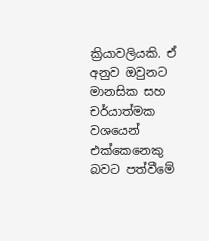ක්‍රියාවලියකි. ඒ අනුව ඔවුනට  මානසික සහ චර්යාත්මක වශයෙන් එක්කෙනෙකු බවට පත්වීමේ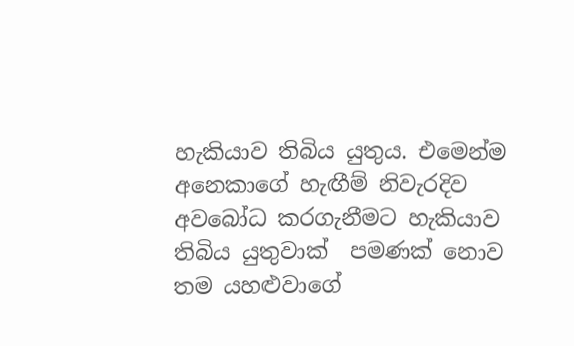හැකියාව තිබිය යුතුය. එමෙන්ම අනෙකාගේ හැඟීම් නිවැරදිව අවබෝධ කරගැනීමට හැකියාව තිබිය යුතුවාක්  පමණක් නොව තම යහළුවාගේ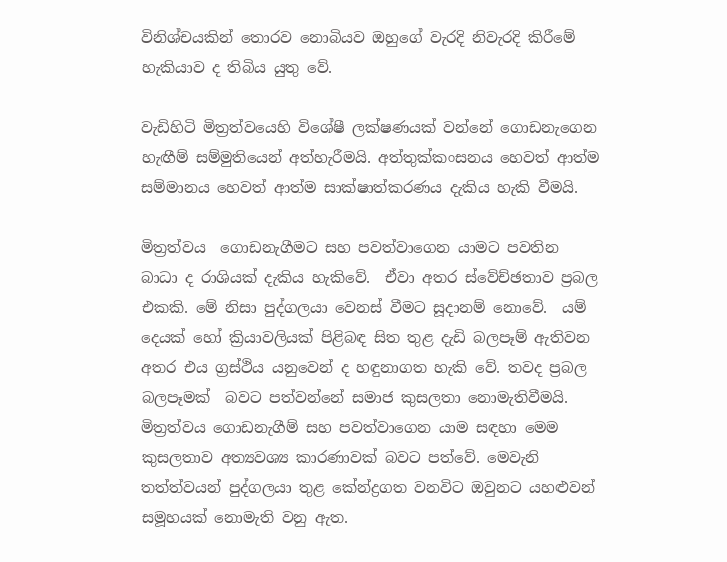විනිශ්චයකින් තොරව නොබියව ඔහුගේ වැරදි නිවැරදි කිරීමේ හැකියාව ද තිබිය යුතු වේ.

වැඩිහිටි මිත්‍රත්වයෙහි විශේෂී ලක්ෂණයක් වන්නේ ගොඩනැගෙන හැඟීම් සම්මුතියෙන් අත්හැරීමයි. අත්තුක්කංසනය හෙවත් ආත්ම සම්මානය හෙවත් ආත්ම සාක්ෂාත්කරණය දැකිය හැකි වීමයි.

මිත්‍රත්වය  ගොඩනැගීමට සහ පවත්වාගෙන යාමට පවතින බාධා ද රාශියක් දැකිය හැකිවේ.  ඒවා අතර ස්වේච්ඡතාව ප්‍රබල එකකි. මේ නිසා පුද්ගලයා වෙනස් වීමට සූදානම් නොවේ.  යම් දෙයක් හෝ ක්‍රියාවලියක් පිළිබඳ සිත තුළ දැඩි බලපෑම් ඇතිවන අතර එය ග්‍රස්ථිය යනුවෙන් ද හඳුනාගත හැකි වේ. තවද ප්‍රබල බලපෑමක්  බවට පත්වන්නේ සමාජ කුසලතා නොමැතිවීමයි. මිත්‍රත්වය ගොඩනැගීම් සහ පවත්වාගෙන යාම සඳහා මෙම කුසලතාව අත්‍යවශ්‍ය කාරණාවක් බවට පත්වේ. මෙවැනි තත්ත්වයන් පුද්ගලයා තුළ කේන්ද්‍රගත වනවිට ඔවුනට යහළුවන් සමූහයක් නොමැති වනු ඇත.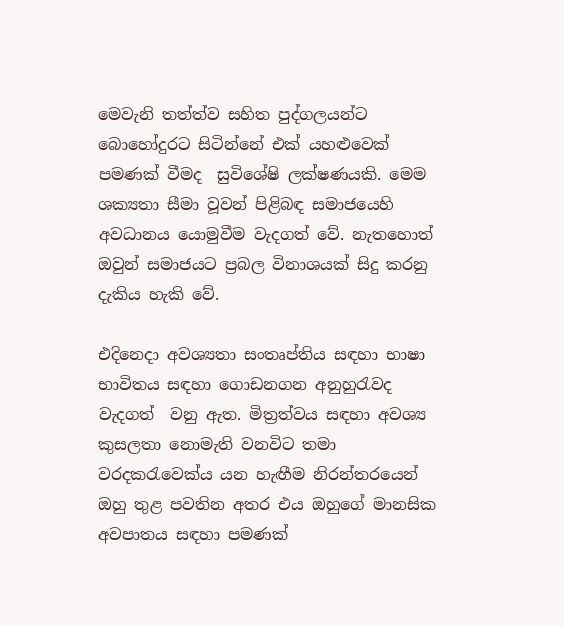මෙවැනි තත්ත්ව සහිත පුද්ගලයන්ට බොහෝදුරට සිටින්නේ එක් යහළුවෙක් පමණක් වීමද  සුවිශේෂි ලක්ෂණයකි. මෙම ශක්‍යතා සීමා වූවන් පිළිබඳ සමාජයෙහි අවධානය යොමුවීම වැදගත් වේ. නැතහොත් ඔවුන් සමාජයට ප්‍රබල විනාශයක් සිදු කරනු දැකිය හැකි වේ.

එදිනෙදා අවශ්‍යතා සංතෘප්තිය සඳහා භාෂා භාවිතය සඳහා ගොඩනගන අනුහුරැවද  වැදගත්  වනු ඇත. මිත්‍රත්වය සඳහා අවශ්‍ය කුසලතා නොමැති වනවිට තමා වරදකරැවෙක්ය යන හැඟීම නිරන්තරයෙන් ඔහු තුළ පවතින අතර එය ඔහුගේ මානසික අවපාතය සඳහා පමණක්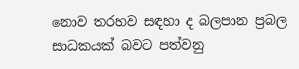නොව තරහව සඳහා ද බලපාන ප්‍රබල සාධකයක් බවට පත්වනු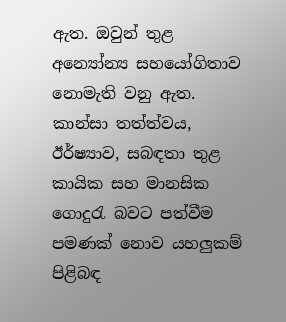ඇත. ඔවුන් තුළ අන්‍යෝන්‍ය සහයෝගිතාව නොමැති වනු ඇත. කාන්සා තත්ත්වය, ඊර්ෂ්‍යාව, සබඳතා තුළ කායික සහ මානසික ගොදුරැ බවට පත්වීම පමණක් නොව යහලුකම් පිළිබඳ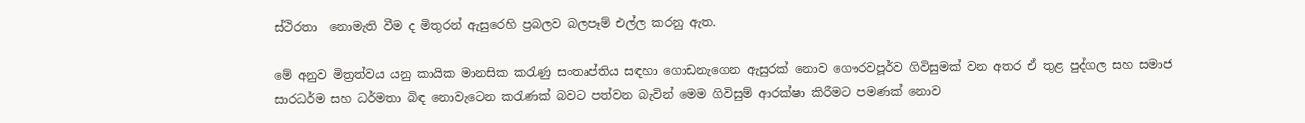ස්ථිරතා  නොමැති වීම ද මිතුරන් ඇසුරෙහි ප්‍රබලව බලපෑම් එල්ල කරනු ඇත.

මේ අනුව මිත්‍රත්වය යනු කායික මානසික කරැණු සංතෘප්තිය සඳහා ගොඩනැගෙන ඇසුරක් නොව ගෞරවපූර්ව ගිවිසුමක් වන අතර ඒ තුළ පුද්ගල සහ සමාජ සාරධර්ම සහ ධර්මතා බිඳ නොවැටෙන කරැණක් බවට පත්වන බැවින් මෙම ගිවිසුම් ආරක්ෂා කිරීමට පමණක් නොව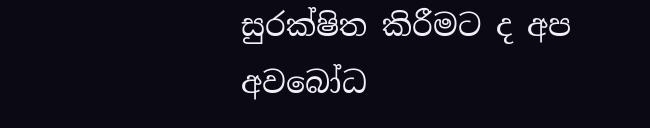සුරක්ෂිත කිරීමට ද අප අවබෝධ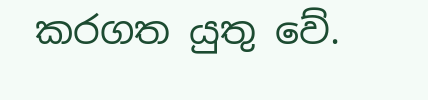කරගත යුතු වේ.